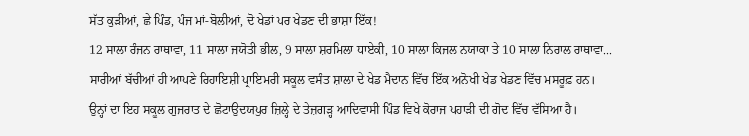ਸੱਤ ਕੁੜੀਆਂ, ਛੇ ਪਿੰਡ, ਪੰਜ ਮਾਂ-ਬੋਲੀਆਂ, ਦੋ ਖੇਡਾਂ ਪਰ ਖੇਡਣ ਦੀ ਭਾਸ਼ਾ ਇੱਕ!
12 ਸਾਲਾ ਰੰਜਨ ਰਾਥਾਵਾ, 11 ਸਾਲਾ ਜਯੋਤੀ ਭੀਲ, 9 ਸਾਲਾ ਸ਼ਰਮਿਲਾ ਧਾਏਕੀ, 10 ਸਾਲਾ ਕਿਜਲ ਨਯਾਕਾ ਤੇ 10 ਸਾਲਾ ਨਿਰਾਲ ਰਾਥਾਵਾ... ਸਾਰੀਆਂ ਬੱਚੀਆਂ ਹੀ ਆਪਣੇ ਰਿਹਾਇਸ਼ੀ ਪ੍ਰਾਇਮਰੀ ਸਕੂਲ ਵਸੰਤ ਸ਼ਾਲਾ ਦੇ ਖੇਡ ਮੈਦਾਨ ਵਿੱਚ ਇੱਕ ਅਨੋਖੀ ਖੇਡ ਖੇਡਣ ਵਿੱਚ ਮਸਰੂਫ਼ ਹਨ। ਉਨ੍ਹਾਂ ਦਾ ਇਹ ਸਕੂਲ ਗੁਜਰਾਤ ਦੇ ਛੋਟਾਉਦਯਪੁਰ ਜ਼ਿਲ੍ਹੇ ਦੇ ਤੇਜ਼ਗੜ੍ਹ ਆਦਿਵਾਸੀ ਪਿੰਡ ਵਿਖੇ ਕੋਰਾਜ ਪਹਾੜੀ ਦੀ ਗੋਦ ਵਿੱਚ ਵੱਸਿਆ ਹੈ।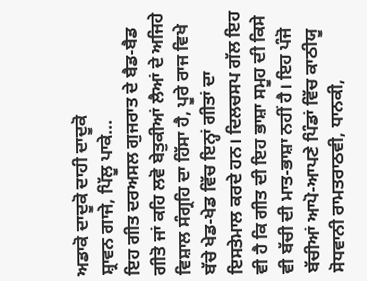ਅਡਾਕੋ ਦਾਦੂਕੋ ਦਾਹੀ ਦਾਦੂਕੋ
ਸ਼੍ਰਾਵਨ ਗਾਜੇ, ਪਿੱਲੂ ਪਾਕੇ...
ਇਹ ਗੀਤ ਦਰਅਸਲ ਗੁਜਰਾਤ ਦੇ ਬੈਡ-ਬੈਡ ਗੀਤੋ ਜਾਂ ਕਹਿ ਲਵੋ ਬੇਤੁਕੀਆਂ ਲੈਆਂ ਦੇ ਅਜਿਹੇ ਵਿਸ਼ਾਲ ਸੰਗ੍ਰਹਿ ਦਾ ਹਿੱਸਾ ਹੈ, ਪੂਰੇ ਰਾਜ ਵਿਖੇ ਬੱਚੇ ਖੇਡ-ਖੇਡ ਵਿੱਚ ਇਨ੍ਹਾਂ ਗੀਤਾਂ ਦਾ ਇਸਤੇਮਾਲ ਕਰਦੇ ਹਨ। ਦਿਲਚਸਪ ਗੱਲ ਇਹ ਵੀ ਹੈ ਕਿ ਗੀਤ ਦੀ ਇਹ ਭਾਸ਼ਾ ਸਮੂਹ ਦੀ ਕਿਸੇ ਵੀ ਬੱਚੀ ਦੀ ਮਾਤ-ਭਾਸ਼ਾ ਨਹੀਂ ਹੈ। ਇਹ ਪੰਜੋ ਬੱਚੀਆਂ ਆਪੋ-ਆਪਣੇ ਪਿੰਡਾਂ ਵਿੱਚ ਕਾਠੀਯੂ ਸੋਧਵਾਨੀ ਰਾਮਤਰਾਠਵੀ, ਧਾਨਕੀ,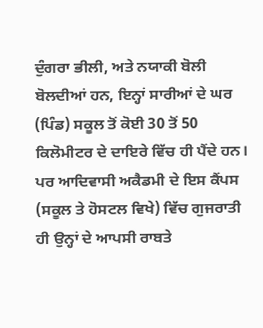ਦੁੰਗਰਾ ਭੀਲੀ, ਅਤੇ ਨਯਾਕੀ ਬੋਲੀ ਬੋਲਦੀਆਂ ਹਨ, ਇਨ੍ਹਾਂ ਸਾਰੀਆਂ ਦੇ ਘਰ (ਪਿੰਡ) ਸਕੂਲ ਤੋਂ ਕੋਈ 30 ਤੋਂ 50 ਕਿਲੋਮੀਟਰ ਦੇ ਦਾਇਰੇ ਵਿੱਚ ਹੀ ਪੈਂਦੇ ਹਨ। ਪਰ ਆਦਿਵਾਸੀ ਅਕੈਡਮੀ ਦੇ ਇਸ ਕੈਂਪਸ (ਸਕੂਲ ਤੇ ਹੋਸਟਲ ਵਿਖੇ) ਵਿੱਚ ਗੁਜਰਾਤੀ ਹੀ ਉਨ੍ਹਾਂ ਦੇ ਆਪਸੀ ਰਾਬਤੇ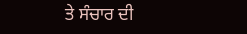ਤੇ ਸੰਚਾਰ ਦੀ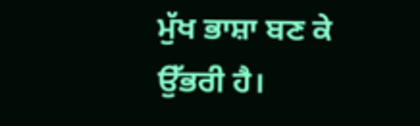ਮੁੱਖ ਭਾਸ਼ਾ ਬਣ ਕੇ ਉੱਭਰੀ ਹੈ।